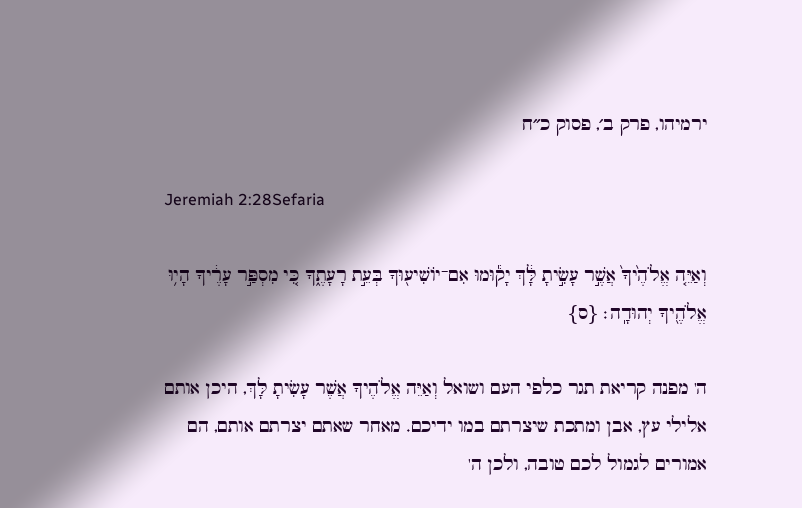ירמיהו, פרק ב׳, פסוק כ״ח

Jeremiah 2:28Sefaria

וְאַיֵּ֤ה אֱלֹהֶ֙יךָ֙ אֲשֶׁ֣ר עָשִׂ֣יתָ לָּ֔ךְ יָק֕וּמוּ אִם־יוֹשִׁיע֖וּךָ בְּעֵ֣ת רָעָתֶ֑ךָ כִּ֚י מִסְפַּ֣ר עָרֶ֔יךָ הָי֥וּ אֱלֹהֶ֖יךָ יְהוּדָֽה׃ {ס}

ה' מפנה קריאת תגר כלפי העם ושואל וְאַיֵּה אֱלֹהֶיךָ אֲשֶׁר עָשִׂיתָ לָּךְ, היכן אותם אלילי עץ, אבן ומתכת שיצרתם במו ידיכם. מאחר שאתם יצרתם אותם, הם אמורים לגמול לכם טובה, ולכן ה'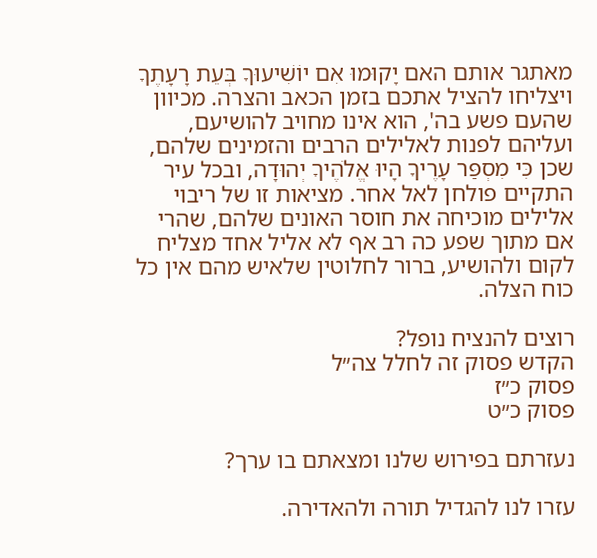מאתגר אותם האם יָקוּמוּ אִם יוֹשִׁיעוּךָ בְּעֵת רָעָתֶךָ ויצליחו להציל אתכם בזמן הכאב והצרה. מכיוון שהעם פשע בה', הוא אינו מחויב להושיעם, ועליהם לפנות לאלילים הרבים והזמינים שלהם, שכן כִּי מִסְפַּר עָרֶיךָ הָיוּ אֱלֹהֶיךָ יְהוּדָה, ובכל עיר התקיים פולחן לאל אחר. מציאות זו של ריבוי אלילים מוכיחה את חוסר האונים שלהם, שהרי אם מתוך שפע כה רב אף לא אליל אחד מצליח לקום ולהושיע, ברור לחלוטין שלאיש מהם אין כל כוח הצלה.

רוצים להנציח נופל?
הקדש פסוק זה לחלל צה״ל
פסוק כ״ז
פסוק כ״ט

נעזרתם בפירוש שלנו ומצאתם בו ערך?

עזרו לנו להגדיל תורה ולהאדירה.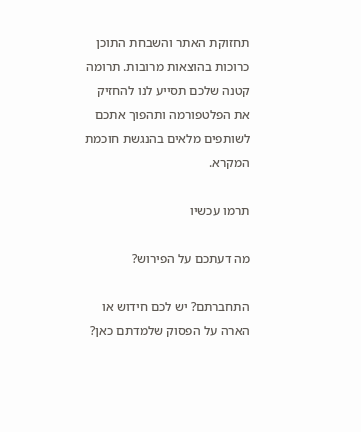תחזוקת האתר והשבחת התוכן כרוכות בהוצאות מרובות. תרומה קטנה שלכם תסייע לנו להחזיק את הפלטפורמה ותהפוך אתכם לשותפים מלאים בהנגשת חוכמת המקרא.

תרמו עכשיו

מה דעתכם על הפירוש?

התחברתם? יש לכם חידוש או הארה על הפסוק שלמדתם כאן?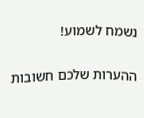נשמח לשמוע!

ההערות שלכם חשובות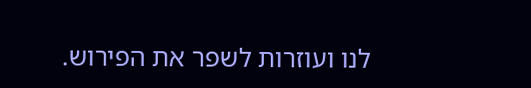לנו ועוזרות לשפר את הפירוש.